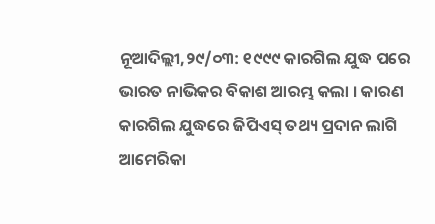ନୂଆଦିଲ୍ଲୀ,୨୯/୦୩: ୧୯୯୯ କାରଗିଲ ଯୁଦ୍ଧ ପରେ ଭାରତ ନାଭିକର ବିକାଶ ଆରମ୍ଭ କଲା । କାରଣ କାରଗିଲ ଯୁଦ୍ଧରେ ଜିପିଏସ୍ ତଥ୍ୟ ପ୍ରଦାନ ଲାଗି ଆମେରିକା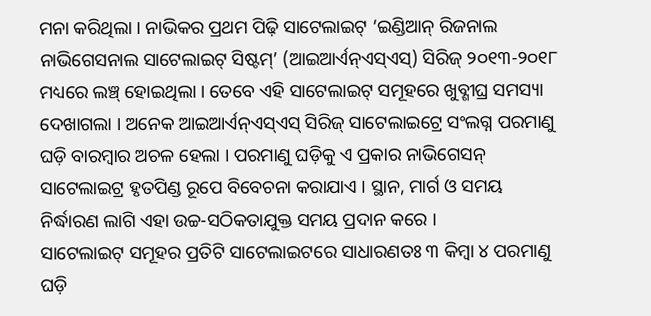ମନା କରିଥିଲା । ନାଭିକର ପ୍ରଥମ ପିଢ଼ି ସାଟେଲାଇଟ୍ ‘ଇଣ୍ଡିଆନ୍ ରିଜନାଲ ନାଭିଗେସନାଲ ସାଟେଲାଇଟ୍ ସିଷ୍ଟମ୍’ (ଆଇଆର୍ଏନ୍ଏସ୍ଏସ୍) ସିରିଜ୍ ୨୦୧୩-୨୦୧୮ ମଧ୍ୟରେ ଲଞ୍ଚ୍ ହୋଇଥିଲା । ତେବେ ଏହି ସାଟେଲାଇଟ୍ ସମୂହରେ ଖୁବ୍ଶୀଘ୍ର ସମସ୍ୟା ଦେଖାଗଲା । ଅନେକ ଆଇଆର୍ଏନ୍ଏସ୍ଏସ୍ ସିରିଜ୍ ସାଟେଲାଇଟ୍ରେ ସଂଲଗ୍ନ ପରମାଣୁ ଘଡ଼ି ବାରମ୍ବାର ଅଚଳ ହେଲା । ପରମାଣୁ ଘଡ଼ିକୁ ଏ ପ୍ରକାର ନାଭିଗେସନ୍ ସାଟେଲାଇଟ୍ର ହୃତପିଣ୍ଡ ରୂପେ ବିବେଚନା କରାଯାଏ । ସ୍ଥାନ, ମାର୍ଗ ଓ ସମୟ ନିର୍ଦ୍ଧାରଣ ଲାଗି ଏହା ଉଚ୍ଚ-ସଠିକତାଯୁକ୍ତ ସମୟ ପ୍ରଦାନ କରେ ।
ସାଟେଲାଇଟ୍ ସମୂହର ପ୍ରତିଟି ସାଟେଲାଇଟରେ ସାଧାରଣତଃ ୩ କିମ୍ବା ୪ ପରମାଣୁ ଘଡ଼ି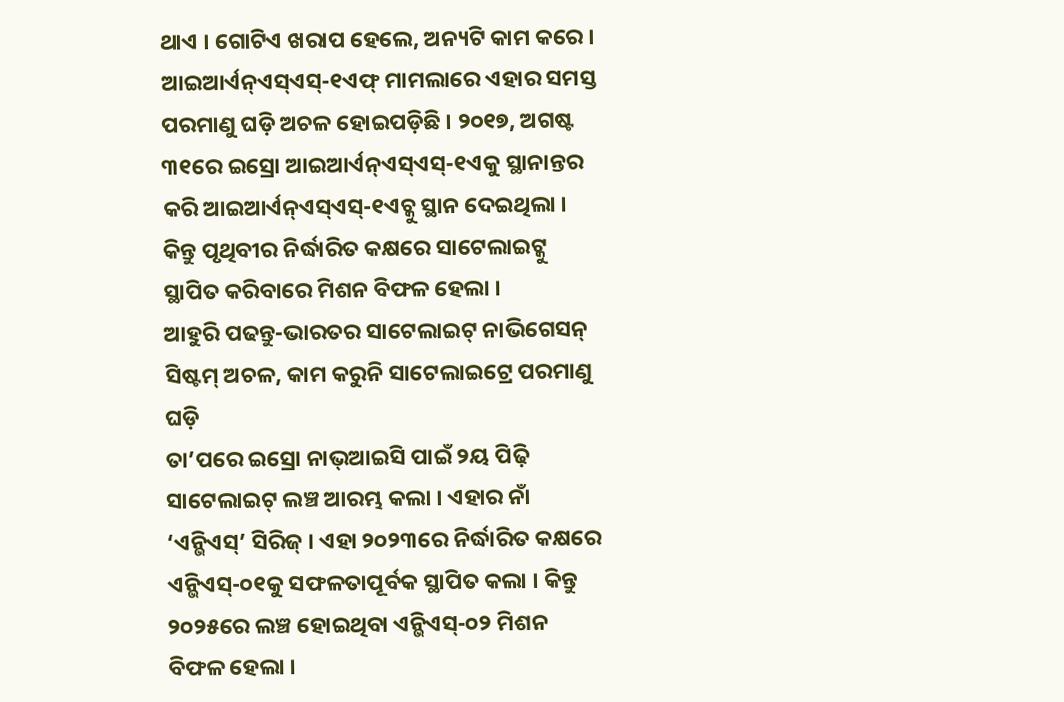ଥାଏ । ଗୋଟିଏ ଖରାପ ହେଲେ, ଅନ୍ୟଟି କାମ କରେ । ଆଇଆର୍ଏନ୍ଏସ୍ଏସ୍-୧ଏଫ୍ ମାମଲାରେ ଏହାର ସମସ୍ତ ପରମାଣୁ ଘଡ଼ି ଅଚଳ ହୋଇପଡ଼ିଛି । ୨୦୧୭, ଅଗଷ୍ଟ ୩୧ରେ ଇସ୍ରୋ ଆଇଆର୍ଏନ୍ଏସ୍ଏସ୍-୧ଏକୁ ସ୍ଥାନାନ୍ତର କରି ଆଇଆର୍ଏନ୍ଏସ୍ଏସ୍-୧ଏଚ୍କୁ ସ୍ଥାନ ଦେଇଥିଲା । କିନ୍ତୁ ପୃଥିବୀର ନିର୍ଦ୍ଧାରିତ କକ୍ଷରେ ସାଟେଲାଇଟ୍କୁ ସ୍ଥାପିତ କରିବାରେ ମିଶନ ବିଫଳ ହେଲା ।
ଆହୁରି ପଢନ୍ତୁ-ଭାରତର ସାଟେଲାଇଟ୍ ନାଭିଗେସନ୍ ସିଷ୍ଟମ୍ ଅଚଳ, କାମ କରୁନି ସାଟେଲାଇଟ୍ରେ ପରମାଣୁ ଘଡ଼ି
ତା’ପରେ ଇସ୍ରୋ ନାଭ୍ଆଇସି ପାଇଁ ୨ୟ ପିଢ଼ି ସାଟେଲାଇଟ୍ ଲଞ୍ଚ ଆରମ୍ଭ କଲା । ଏହାର ନାଁ ‘ଏନ୍ଭିଏସ୍’ ସିରିଜ୍ । ଏହା ୨୦୨୩ରେ ନିର୍ଦ୍ଧାରିତ କକ୍ଷରେ ଏନ୍ଭିଏସ୍-୦୧କୁ ସଫଳତାପୂର୍ବକ ସ୍ଥାପିତ କଲା । କିନ୍ତୁ ୨୦୨୫ରେ ଲଞ୍ଚ ହୋଇଥିବା ଏନ୍ଭିଏସ୍-୦୨ ମିଶନ ବିଫଳ ହେଲା ।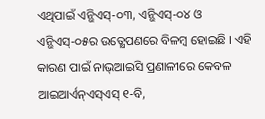ଏଥିପାଇଁ ଏନ୍ଭିଏସ୍-୦୩, ଏନ୍ଭିଏସ୍-୦୪ ଓ ଏନ୍ଭିଏସ୍-୦୫ର ଉତ୍କ୍ଷେପଣରେ ବିଳମ୍ବ ହୋଇଛି । ଏହି କାରଣ ପାଇଁ ନାଭ୍ଆଇସି ପ୍ରଣାଳୀରେ କେବଳ ଆଇଆର୍ଏନ୍ଏସ୍ଏସ୍ ୧-ବି,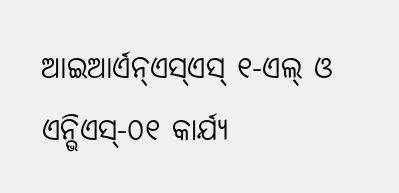ଆଇଆର୍ଏନ୍ଏସ୍ଏସ୍ ୧-ଏଲ୍ ଓ ଏନ୍ଭିଏସ୍-୦୧ କାର୍ଯ୍ୟ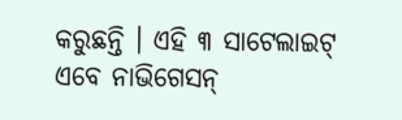କରୁଛନ୍ତି । ଏହି ୩ ସାଟେଲାଇଟ୍ ଏବେ ନାଭିଗେସନ୍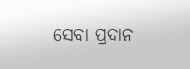ସେବା ପ୍ରଦାନ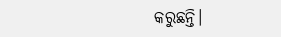କରୁଛନ୍ତି।